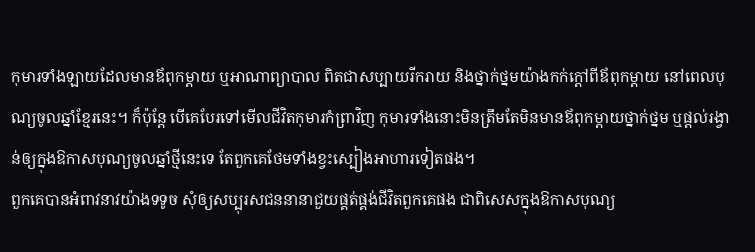កុមារទាំងឡាយដែលមានឪពុកម្ដាយ ឬអាណាព្យាបាល ពិតជាសប្បាយរីករាយ និងថ្នាក់ថ្នមយ៉ាងកក់ក្ដៅពីឪពុកម្ដាយ នៅពេលបុណ្យចូលឆ្នាំខ្មែរនេះ។ ក៏ប៉ុន្តែ បើគេបែរទៅមើលជីវិតកុមារកំព្រាវិញ កុមារទាំងនោះមិនត្រឹមតែមិនមានឪពុកម្ដាយថ្នាក់ថ្នម ឬផ្ដល់រង្វាន់ឲ្យក្នុងឱកាសបុណ្យចូលឆ្នាំថ្មីនេះទេ តែពួកគេថែមទាំងខ្វះស្បៀងអាហារទៀតផង។
ពួកគេបានអំពាវនាវយ៉ាងទទូច សុំឲ្យសប្បុរសជននានាជួយផ្គត់ផ្គង់ជីវិតពួកគេផង ជាពិសេសក្នុងឱកាសបុណ្យ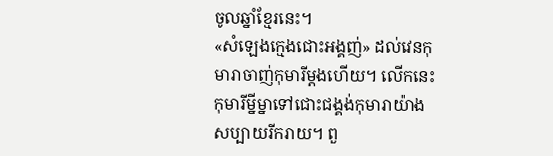ចូលឆ្នាំខ្មែរនេះ។
«សំឡេងក្មេងជោះអង្គញ់» ដល់វេនកុមារាចាញ់កុមារីម្ដងហើយ។ លើកនេះកុមារីម្នីម្នាទៅជោះជង្គង់កុមារាយ៉ាងសប្បាយរីករាយ។ ពួ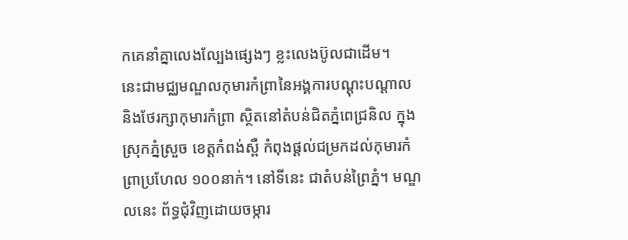កគេនាំគ្នាលេងល្បែងផ្សេងៗ ខ្លះលេងប៊ូលជាដើម។
នេះជាមជ្ឈមណ្ឌលកុមារកំព្រានៃអង្គការបណ្ដុះបណ្ដាល និងថែរក្សាកុមារកំព្រា ស្ថិតនៅតំបន់ជិតភ្នំពេជ្រនិល ក្នុងស្រុកភ្នំស្រួច ខេត្តកំពង់ស្ពឺ កំពុងផ្ដល់ជម្រកដល់កុមារកំព្រាប្រហែល ១០០នាក់។ នៅទីនេះ ជាតំបន់ព្រៃភ្នំ។ មណ្ឌលនេះ ព័ទ្ធជុំវិញដោយចម្ការ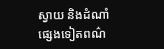ស្វាយ និងដំណាំផ្សេងទៀតពណ៌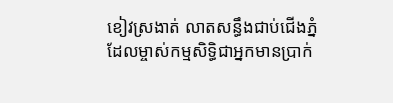ខៀវស្រងាត់ លាតសន្ធឹងជាប់ជើងភ្នំ ដែលម្ចាស់កម្មសិទ្ធិជាអ្នកមានប្រាក់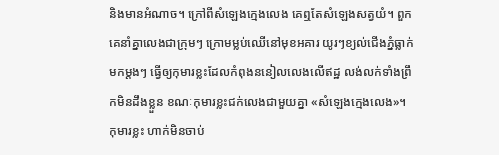និងមានអំណាច។ ក្រៅពីសំឡេងក្មេងលេង គេឮតែសំឡេងសត្វយំ។ ពួកគេនាំគ្នាលេងជាក្រុមៗ ក្រោមម្លប់ឈើនៅមុខអគារ យូរៗខ្យល់ជើងភ្នំធ្លាក់មកម្ដងៗ ធ្វើឲ្យកុមារខ្លះដែលកំពុងននៀលលេងលើឥដ្ឋ លង់លក់ទាំងព្រឹកមិនដឹងខ្លួន ខណៈកុមារខ្លះជក់លេងជាមួយគ្នា «សំឡេងក្មេងលេង»។
កុមារខ្លះ ហាក់មិនចាប់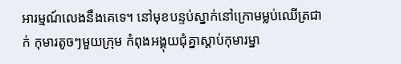អារម្មណ៍លេងនឹងគេទេ។ នៅមុខបន្ទប់ស្នាក់នៅក្រោមម្លប់ឈើត្រជាក់ កុមារតូចៗមួយក្រុម កំពុងអង្គុយជុំគ្នាស្ដាប់កុមារម្នា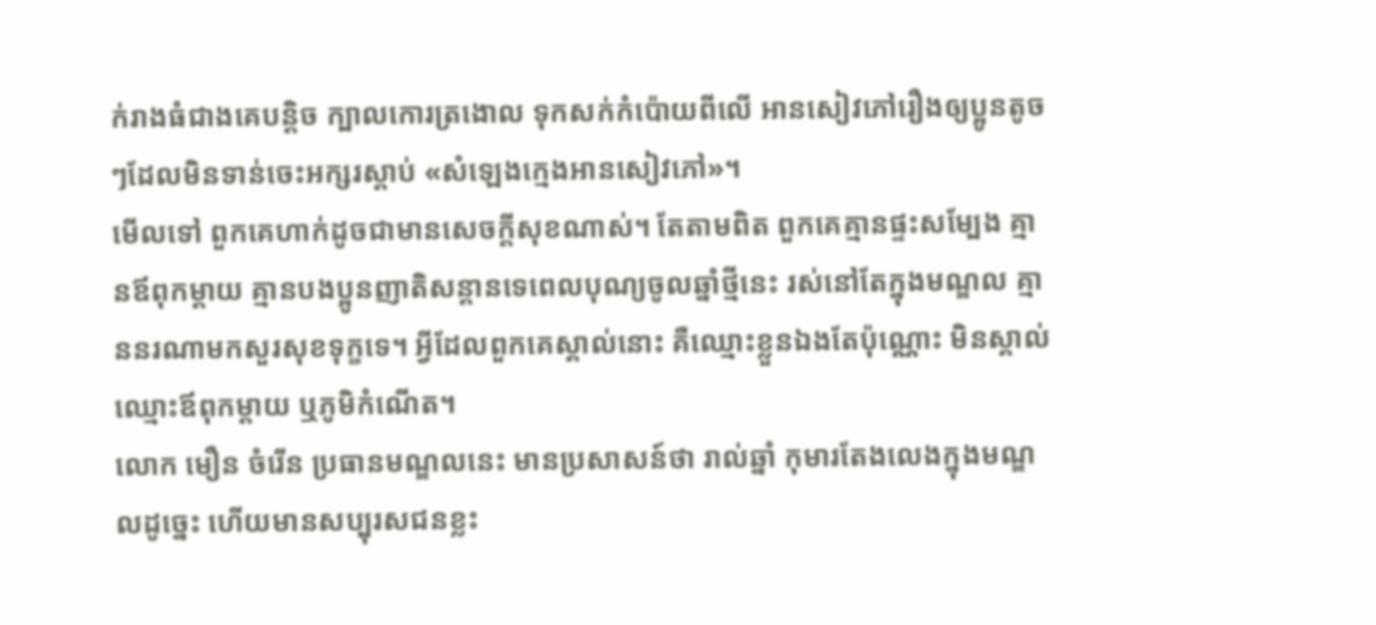ក់រាងធំជាងគេបន្តិច ក្បាលកោរត្រងោល ទុកសក់កំប៉ោយពីលើ អានសៀវភៅរឿងឲ្យប្អូនតូចៗដែលមិនទាន់ចេះអក្សរស្ដាប់ «សំឡេងក្មេងអានសៀវភៅ»។
មើលទៅ ពួកគេហាក់ដូចជាមានសេចក្ដីសុខណាស់។ តែតាមពិត ពួកគេគ្មានផ្ទះសម្បែង គ្មានឪពុកម្ដាយ គ្មានបងប្អូនញាតិសន្ដានទេពេលបុណ្យចូលឆ្នាំថ្មីនេះ រស់នៅតែក្នុងមណ្ឌល គ្មាននរណាមកសួរសុខទុក្ខទេ។ អ្វីដែលពួកគេស្គាល់នោះ គឺឈ្មោះខ្លួនឯងតែប៉ុណ្ណោះ មិនស្គាល់ឈ្មោះឪពុកម្ដាយ ឬភូមិកំណើត។
លោក មឿន ចំរើន ប្រធានមណ្ឌលនេះ មានប្រសាសន៍ថា រាល់ឆ្នាំ កុមារតែងលេងក្នុងមណ្ឌលដូច្នេះ ហើយមានសប្បុរសជនខ្លះ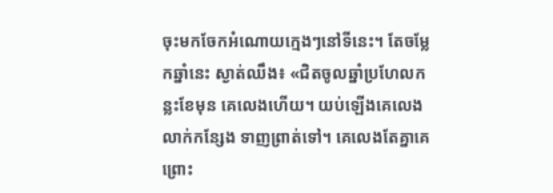ចុះមកចែកអំណោយក្មេងៗនៅទីនេះ។ តែចម្លែកឆ្នាំនេះ ស្ងាត់ឈឹង៖ «ជិតចូលឆ្នាំប្រហែលកន្លះខែមុន គេលេងហើយ។ យប់ឡើងគេលេងលាក់កន្សែង ទាញព្រាត់ទៅ។ គេលេងតែគ្នាគេ ព្រោះ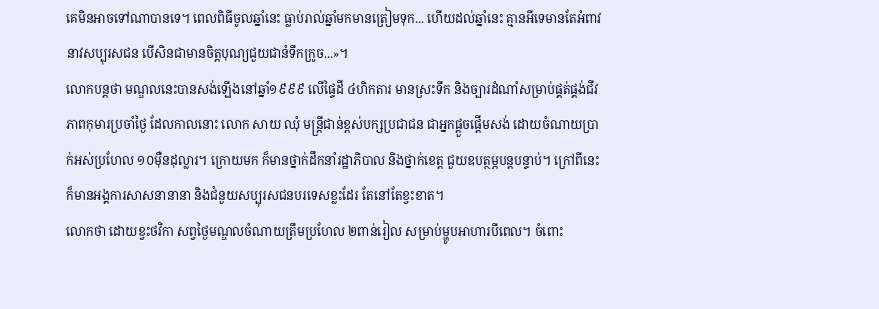គេមិនអាចទៅណាបានទេ។ ពេលពិធីចូលឆ្នាំនេះ ធ្លាប់រាល់ឆ្នាំមកមានត្រៀមទុក... ហើយដល់ឆ្នាំនេះ គ្មានអីទេមានតែអំពាវនាវសប្បុរសជន បើសិនជាមានចិត្តបុណ្យជួយជានំទឹកក្រូច...»។
លោកបន្តថា មណ្ឌលនេះបានសង់ឡើងនៅឆ្នាំ១៩៩៩ លើផ្ទៃដី ៤ហិកតារ មានស្រះទឹក និងច្បារដំណាំសម្រាប់ផ្គត់ផ្គង់ជីវភាពកុមារប្រចាំថ្ងៃ ដែលកាលនោះ លោក សាយ ឈុំ មន្ត្រីជាន់ខ្ពស់បក្សប្រជាជន ជាអ្នកផ្ដួចផ្ដើមសង់ ដោយចំណាយប្រាក់អស់ប្រហែល ១០ម៉ឺនដុល្លារ។ ក្រោយមក ក៏មានថ្នាក់ដឹកនាំរដ្ឋាភិបាល និងថ្នាក់ខេត្ត ជួយឧបត្ថម្ភបន្តបន្ទាប់។ ក្រៅពីនេះ ក៏មានអង្គការសាសនានានា និងជំនួយសប្បុរសជនបរទេសខ្លះដែរ តែនៅតែខ្វះខាត។
លោកថា ដោយខ្វះថវិកា សព្វថ្ងៃមណ្ឌលចំណាយត្រឹមប្រហែល ២ពាន់រៀល សម្រាប់ម្ហូបអាហារបីពេល។ ចំពោះ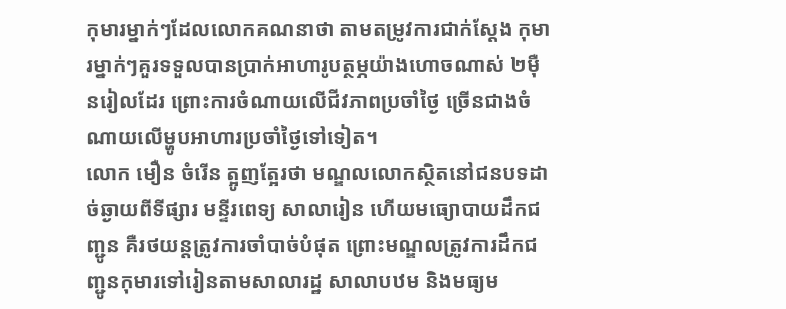កុមារម្នាក់ៗដែលលោកគណនាថា តាមតម្រូវការជាក់ស្ដែង កុមារម្នាក់ៗគួរទទួលបានប្រាក់អាហារូបត្ថម្ភយ៉ាងហោចណាស់ ២ម៉ឺនរៀលដែរ ព្រោះការចំណាយលើជីវភាពប្រចាំថ្ងៃ ច្រើនជាងចំណាយលើម្ហូបអាហារប្រចាំថ្ងៃទៅទៀត។
លោក មឿន ចំរើន ត្អូញត្អែរថា មណ្ឌលលោកស្ថិតនៅជនបទដាច់ឆ្ងាយពីទីផ្សារ មន្ទីរពេទ្យ សាលារៀន ហើយមធ្យោបាយដឹកជញ្ជូន គឺរថយន្តត្រូវការចាំបាច់បំផុត ព្រោះមណ្ឌលត្រូវការដឹកជញ្ជូនកុមារទៅរៀនតាមសាលារដ្ឋ សាលាបឋម និងមធ្យម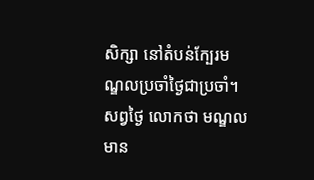សិក្សា នៅតំបន់ក្បែរមណ្ឌលប្រចាំថ្ងៃជាប្រចាំ។ សព្វថ្ងៃ លោកថា មណ្ឌលមាន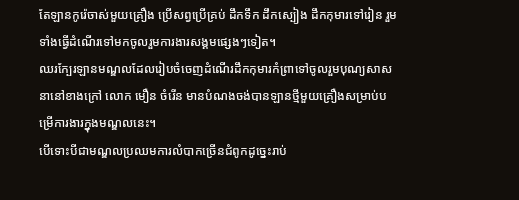តែឡានកូរ៉េចាស់មួយគ្រឿង ប្រើសព្វប្រើគ្រប់ ដឹកទឹក ដឹកស្បៀង ដឹកកុមារទៅរៀន រួមទាំងធ្វើដំណើរទៅមកចូលរួមការងារសង្គមផ្សេងៗទៀត។
ឈរក្បែរឡានមណ្ឌលដែលរៀបចំចេញដំណើរដឹកកុមារកំព្រាទៅចូលរួមបុណ្យសាសនានៅខាងក្រៅ លោក មឿន ចំរើន មានបំណងចង់បានឡានថ្មីមួយគ្រឿងសម្រាប់បម្រើការងារក្នុងមណ្ឌលនេះ។
បើទោះបីជាមណ្ឌលប្រឈមការលំបាកច្រើនជំពូកដូច្នេះរាប់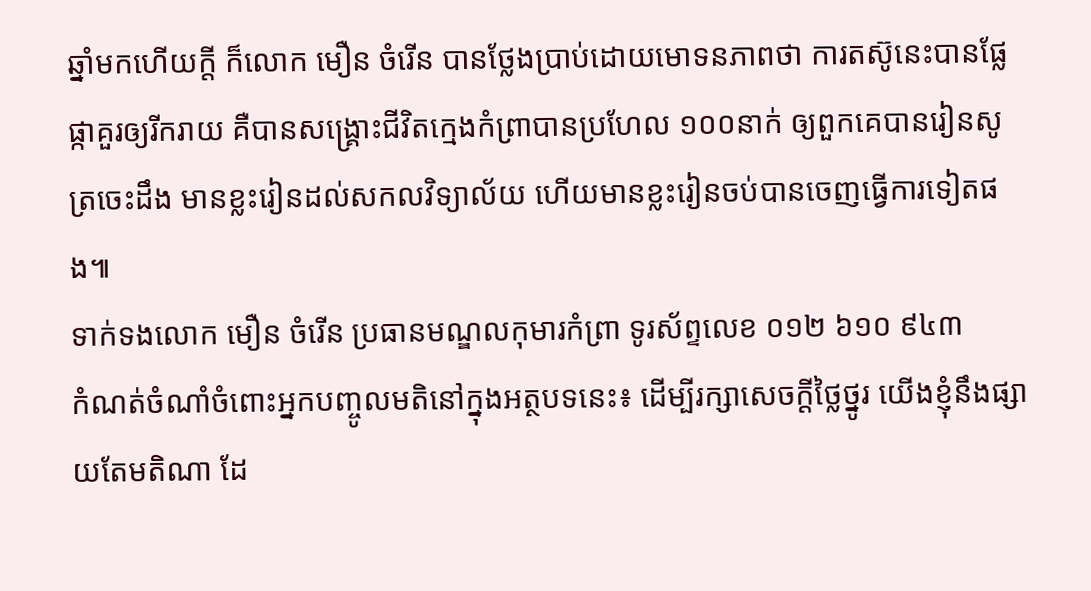ឆ្នាំមកហើយក្ដី ក៏លោក មឿន ចំរើន បានថ្លែងប្រាប់ដោយមោទនភាពថា ការតស៊ូនេះបានផ្លែផ្កាគួរឲ្យរីករាយ គឺបានសង្គ្រោះជីវិតក្មេងកំព្រាបានប្រហែល ១០០នាក់ ឲ្យពួកគេបានរៀនសូត្រចេះដឹង មានខ្លះរៀនដល់សកលវិទ្យាល័យ ហើយមានខ្លះរៀនចប់បានចេញធ្វើការទៀតផង៕
ទាក់ទងលោក មឿន ចំរើន ប្រធានមណ្ឌលកុមារកំព្រា ទូរស័ព្ទលេខ ០១២ ៦១០ ៩៤៣
កំណត់ចំណាំចំពោះអ្នកបញ្ចូលមតិនៅក្នុងអត្ថបទនេះ៖ ដើម្បីរក្សាសេចក្ដីថ្លៃថ្នូរ យើងខ្ញុំនឹងផ្សាយតែមតិណា ដែ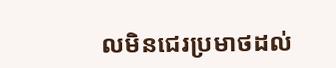លមិនជេរប្រមាថដល់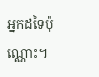អ្នកដទៃប៉ុណ្ណោះ។